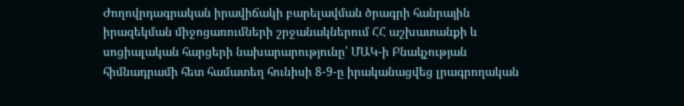Ժողովրդագրական իրավիճակի բարելավման ծրագրի հանրային իրազեկման միջոցառումների շրջանակներում ՀՀ աշխատանքի և սոցիալական հարցերի նախարարությունը՝ ՄԱԿ-ի Բնակչության հիմնադրամի հետ համատեղ հունիսի 8-9-ը իրականացվեց լրագրողական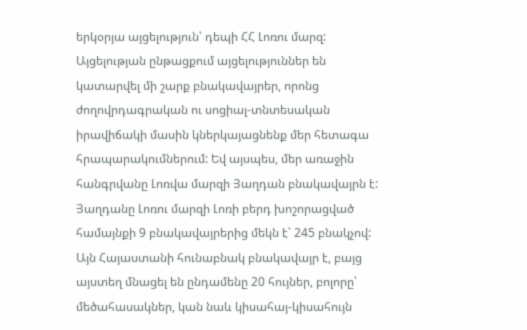երկօրյա այցելություն՝ դեպի ՀՀ Լոռու մարզ: Այցելության ընթացքում այցելություններ են կատարվել մի շարք բնակավայրեր, որոնց ժողովրդագրական ու սոցիալ-տնտեսական իրավիճակի մասին կներկայացնենք մեր հետագա հրապարակումներում: Եվ այսպես, մեր առաջին հանգրվանը Լոռվա մարզի Յաղդան բնակավայրն է:
Յաղդանը Լոռու մարզի Լոռի բերդ խոշորացված համայնքի 9 բնակավայրերից մեկն է՝ 245 բնակչով: Այն Հայաստանի հունաբնակ բնակավայր է, բայց այստեղ մնացել են ընդամենը 20 հույներ, բոլորը՝ մեծահասակներ, կան նաև կիսահայ-կիսահույն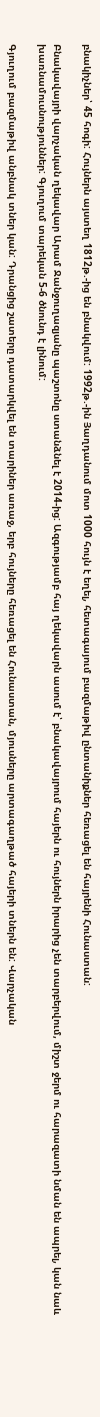բնակիչներ՝ 45 հոգի: Հույներն այստեղ 1812թ.-ից են բնակվում: 1992թ.-ին Յաղդանում մոտ 1000 հույն է եղել, հետագայում բազմաթիվ ընտանիքներ հեռացել են հայրենի Հունաստան:

Բնակավայրի վարչական ղեկավար Արամ Ջանջուղազյանը պաշտոնը ստանձնել է 2014-ից: Ազգությամբ հայ ղեկավարն ասում է՝ բնակավայրում հայերն ու հույներն իրարից չեն տարբերվում, միշտ ջերմ ու հարազատի նման են ապրել, կան նաև խառնամուսնություններ: Գյուղում տարեկան 5-6 ծնունդ է լինում:

Գյուղում բազմաթիվ անբնակ տներ կան: Դրանցից շատերը դատարկվել են տարիներ առաջ, երբ հույները հեռացել են Հունաստան, մյուսները արտագաղթած հայերի տներն են: Վարչական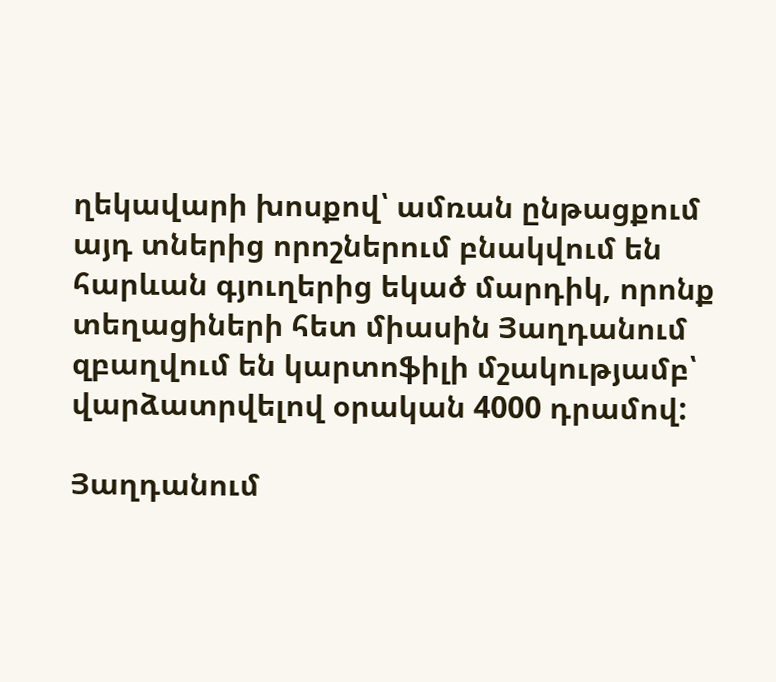ղեկավարի խոսքով՝ ամռան ընթացքում այդ տներից որոշներում բնակվում են հարևան գյուղերից եկած մարդիկ, որոնք տեղացիների հետ միասին Յաղդանում զբաղվում են կարտոֆիլի մշակությամբ՝ վարձատրվելով օրական 4000 դրամով:

Յաղդանում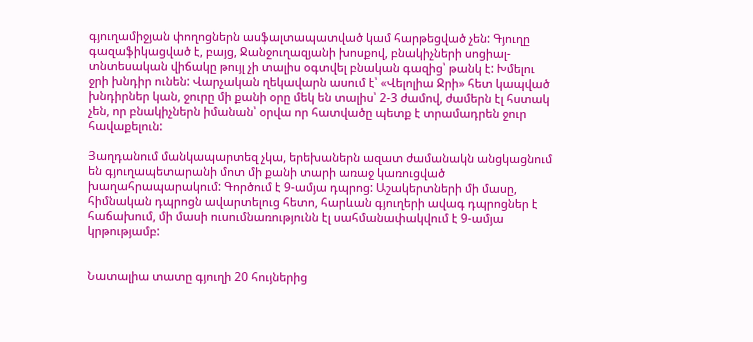գյուղամիջյան փողոցներն ասֆալտապատված կամ հարթեցված չեն: Գյուղը գազաֆիկացված է, բայց, Ջանջուղազյանի խոսքով, բնակիչների սոցիալ-տնտեսական վիճակը թույլ չի տալիս օգտվել բնական գազից՝ թանկ է: Խմելու ջրի խնդիր ունեն: Վարչական ղեկավարն ասում է՝ «Վելոլիա Ջրի» հետ կապված խնդիրներ կան, ջուրը մի քանի օրը մեկ են տալիս՝ 2-3 ժամով, ժամերն էլ հստակ չեն, որ բնակիչներն իմանան՝ օրվա որ հատվածը պետք է տրամադրեն ջուր հավաքելուն:

Յաղդանում մանկապարտեզ չկա, երեխաներն ազատ ժամանակն անցկացնում են գյուղապետարանի մոտ մի քանի տարի առաջ կառուցված խաղահրապարակում: Գործում է 9-ամյա դպրոց: Աշակերտների մի մասը, հիմնական դպրոցն ավարտելուց հետո, հարևան գյուղերի ավագ դպրոցներ է հաճախում, մի մասի ուսումնառությունն էլ սահմանափակվում է 9-ամյա կրթությամբ:


Նատալիա տատը գյուղի 20 հույներից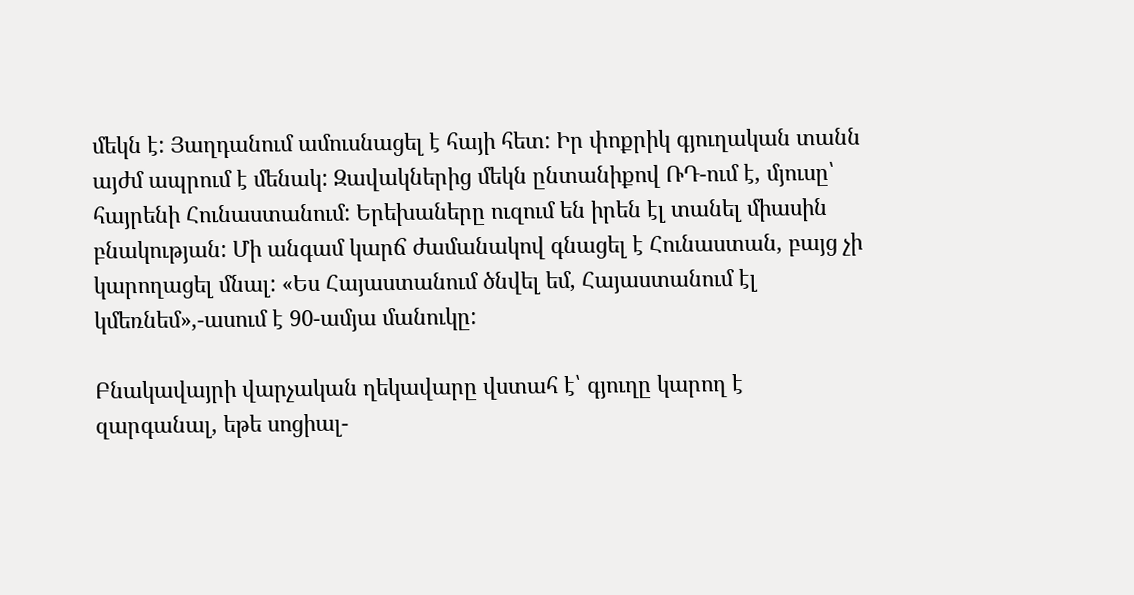մեկն է: Յաղդանում ամուսնացել է հայի հետ: Իր փոքրիկ գյուղական տանն այժմ ապրում է մենակ: Զավակներից մեկն ընտանիքով ՌԴ-ում է, մյուսը՝ հայրենի Հունաստանում: Երեխաները ուզում են իրեն էլ տանել միասին բնակության: Մի անգամ կարճ ժամանակով գնացել է Հունաստան, բայց չի կարողացել մնալ: «Ես Հայաստանում ծնվել եմ, Հայաստանում էլ կմեռնեմ»,-ասում է 90-ամյա մանուկը:

Բնակավայրի վարչական ղեկավարը վստահ է՝ գյուղը կարող է զարգանալ, եթե սոցիալ-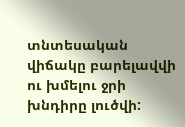տնտեսական վիճակը բարելավվի ու խմելու ջրի խնդիրը լուծվի: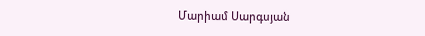Մարիամ Սարգսյան